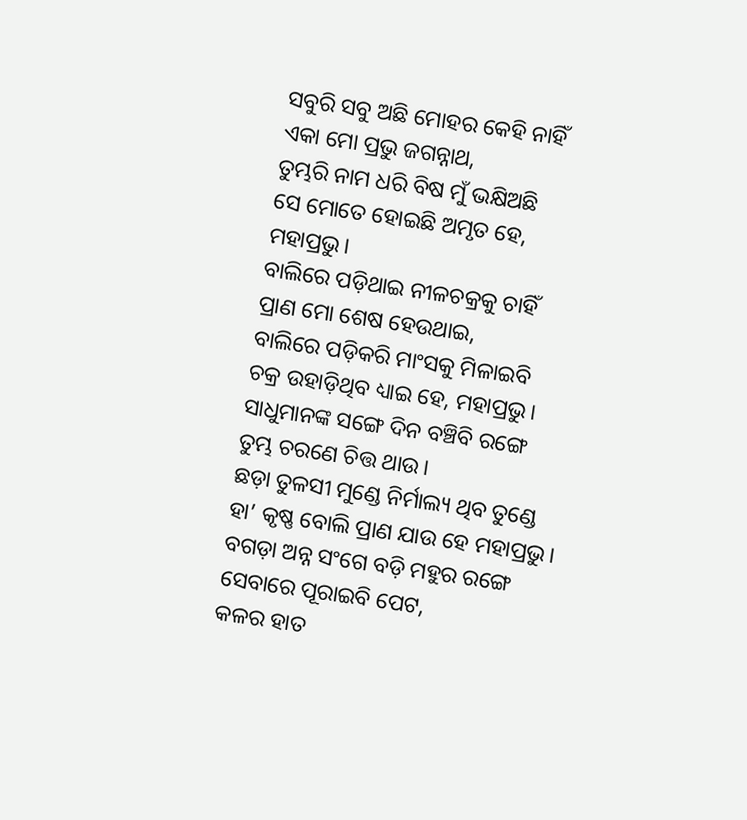ସବୁରି ସବୁ ଅଛି ମୋହର କେହି ନାହିଁ
ଏକା ମୋ ପ୍ରଭୁ ଜଗନ୍ନାଥ,
ତୁମ୍ଭରି ନାମ ଧରି ବିଷ ମୁଁ ଭକ୍ଷିଅଛି
ସେ ମୋତେ ହୋଇଛି ଅମୃତ ହେ, ମହାପ୍ରଭୁ।
ବାଲିରେ ପଡ଼ିଥାଇ ନୀଳଚକ୍ରକୁ ଚାହିଁ
ପ୍ରାଣ ମୋ ଶେଷ ହେଉଥାଇ,
ବାଲିରେ ପଡ଼ିକରି ମାଂସକୁ ମିଳାଇବି
ଚକ୍ର ଉହାଡ଼ିଥିବ ଧ୍ୟାଇ ହେ, ମହାପ୍ରଭୁ।
ସାଧୁମାନଙ୍କ ସଙ୍ଗେ ଦିନ ବଞ୍ଚିବି ରଙ୍ଗେ
ତୁମ୍ଭ ଚରଣେ ଚିତ୍ତ ଥାଉ।
ଛଡ଼ା ତୁଳସୀ ମୁଣ୍ଡେ ନିର୍ମାଲ୍ୟ ଥିବ ତୁଣ୍ଡେ
ହା’ କୃଷ୍ଣ ବୋଲି ପ୍ରାଣ ଯାଉ ହେ ମହାପ୍ରଭୁ।
ବଗଡ଼ା ଅନ୍ନ ସଂଗେ ବଡ଼ି ମହୁର ରଙ୍ଗେ
ସେବାରେ ପୂରାଇବି ପେଟ,
କଳର ହାତ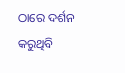ଠାରେ ଦର୍ଶନ କରୁଥିବି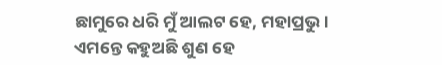ଛାମୁରେ ଧରି ମୁଁ ଆଲଟ ହେ, ମହାପ୍ରଭୁ।
ଏମନ୍ତେ କହୁଅଛି ଶୁଣ ହେ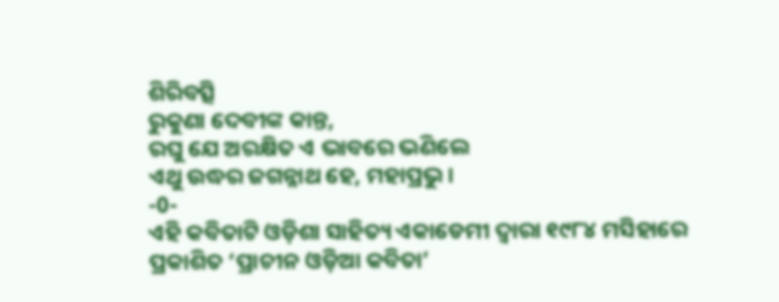ଶିରିବତ୍ସି
ରୁକୁଣା ଦେବୀଙ୍କ କାନ୍ତ,
ରଘୁ ଯେ ଅରକ୍ଷିତ ଏ ଭାବରେ ଭଣିଲେ
ଏଥୁ ଉଦ୍ଧର ଜଗନ୍ନାଥ ହେ, ମହାପ୍ରଭୁ।
-0-
ଏହି କବିତାଟି ଓଡ଼ିଶା ସାହିତ୍ୟ ଏକାଡେମୀ ଦ୍ୱାରା ୧୯୮୪ ମସିହାରେ ପ୍ରକାଶିତ ‘ପ୍ରାଚୀନ ଓଡ଼ିଆ କବିତା’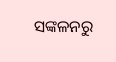ସଙ୍କଳନରୁ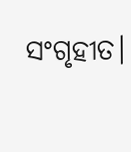ସଂଗୃହୀତ।